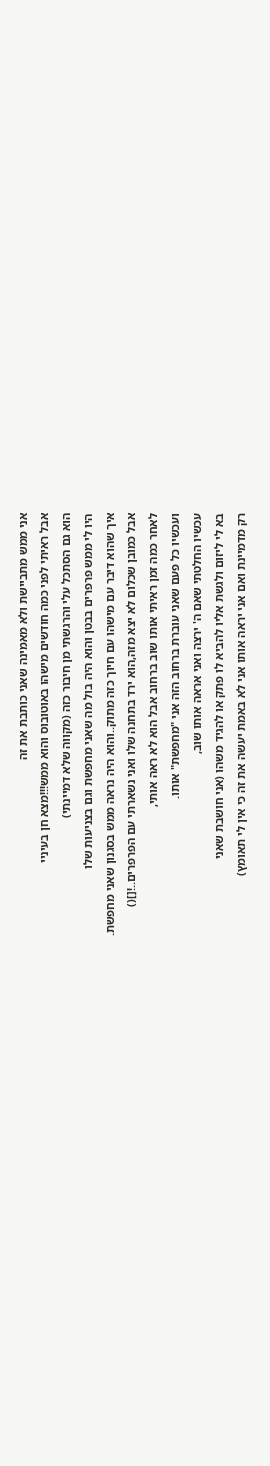אני ממש מתביישת ולא מאמינה שאני כותבת את זה
אבל ראיתי לפני כמה חודשים מישהו באוטובוס והוא ממש!!!מצא חן בעיניי
הוא גם הסתכל עלי והרגשתי מן חיבור כזה (מקווה שלא דמיינתי)
היו לי ממש פרפרים בבטן והוא היה בול מה שאני מחפשת וגם בצניעות שלו
איך שהוא דיבר עם מישהו עם חיוך כזה מתוק..והוא היה נראה ממש בסגנון שאני מחפשת.
אבל כמובן שכלום לא יצא מזה,הוא ירד בתחנה שלו ואני נשארתי עם הפרפרים..![]()
לאחר כמה זמן ראיתי אותו שוב ברחוב אבל הוא לא ראה אותי,
ועכשיו כל פעם שאני עוברת ברחוב הזה אני "מחפשת" אותו.
עכשיו החלטתי שאם ה' ירצה ואני אראה אותו שוב,
בא לי ליזום ולגשת אליו להביא לו פתק או להגיד משהו (אני חושבת שאני
רק מדמיינת ואם אני יראה אותו אני לא באמת יעשה את זה כי אין לי תאומץ)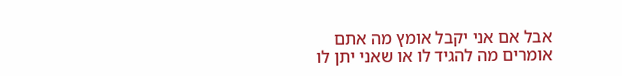אבל אם אני יקבל אומץ מה אתם אומרים מה להגיד לו או שאני יתן לו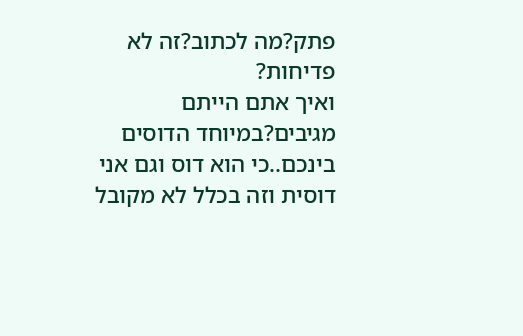פתק?מה לכתוב?זה לא פדיחות?
ואיך אתם הייתם מגיבים?במיוחד הדוסים בינכם..כי הוא דוס וגם אני דוסית וזה בכלל לא מקובל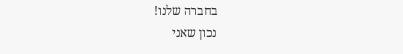בחברה שלנו!
נכון שאני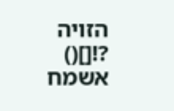הזויה ?![]()
אשמח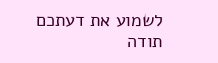לשמוע את דעתכם
תודה